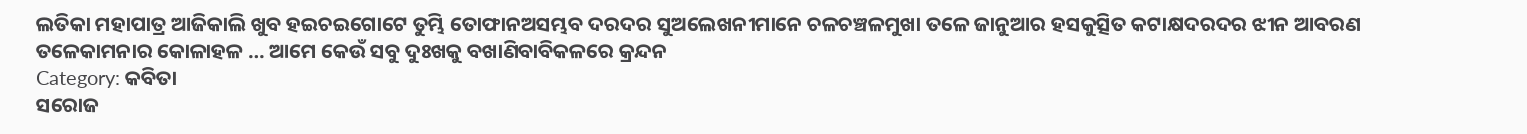ଲତିକା ମହାପାତ୍ର ଆଜିକାଲି ଖୁବ ହଇଚଇଗୋଟେ ତୁମ୍ଭି ତୋଫାନଅସମ୍ଭବ ଦରଦର ସୁଅଲେଖନୀମାନେ ଚଳଚଞ୍ଚଳମୁଖା ତଳେ ଜାନୁଆର ହସକୁତ୍ସିତ କଟାକ୍ଷଦରଦର ଝୀନ ଆବରଣ ତଳେକାମନାର କୋଳାହଳ … ଆମେ କେଉଁ ସବୁ ଦୁଃଖକୁ ବଖାଣିବାବିକଳରେ କ୍ରନ୍ଦନ
Category: କବିତା
ସରୋଜ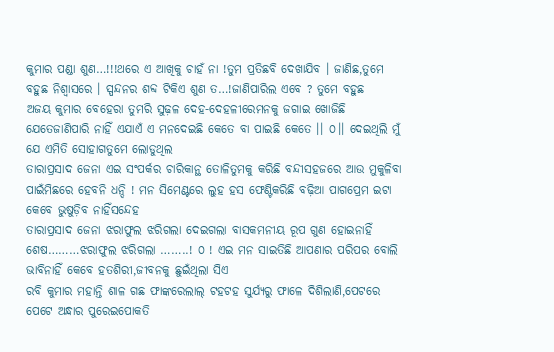କୁମାର ପଣ୍ଡା ଶୁଣ…!!!ଥରେ ଏ ଆଖିକୁ ଚାହଁ ନା !ତୁମ ପ୍ରତିଛବି ଦେଖାଯିବ । ଜାଣିଛ,ତୁମେ ବହୁଛ ନିଶ୍ୱାସରେ । ସ୍ପନ୍ଦନର ଶବ୍ଦ ଟିକିଏ ଶୁଣ ତ…!ଜାଣିପାରିଲ ଏବେ ? ତୁମେ ବହୁଛ
ଅଜୟ କୁମାର ବେହେରା ତୁମରି ସୁଢ଼ଳ ଦେହ-ଦେହଳୀରେମନକୁ ଜଗାଇ ଖୋଜିଛି ଯେତେଜାଣିପାରି ନାହିଁ ଏଯାଏଁ ଏ ମନଦେଇଛି କେତେ ବା ପାଇଛି କେତେ ।। ୦।। ଦେଇଥିଲି ମୁଁ ଯେ ଏମିତି ସୋହାଗତୁମେ ଲୋଡୁଥିଲ
ତାରାପ୍ରସାଦ ଜେନା ଏଇ ସଂପର୍କର ଚାରିକାନ୍ଥ ତୋଳିତୁମକୁ କରିଛି ବନ୍ଦୀସହଜରେ ଆଉ ମୁକୁଳିବା ପାଇଁମିଛରେ ହେବନି ଧନ୍ଦି ! ମନ ସିମେଣ୍ଟରେ ଲୁହ ହସ ଫେଣ୍ଟିକରିଛି ବଢ଼ିଆ ପାଗପ୍ରେମ ଇଟା କେବେ ଭୁଷୁଡ଼ିବ ନାହିଁସନ୍ଦେହ
ତାରାପ୍ରସାଦ ଜେନା ଝରାଫୁଲ ଝରିଗଲା ଦେଇଗଲା ବାସକମନୀୟ ରୂପ ଗୁଣ ହୋଇନାହିଁ ଶେଷ………ଝରାଫୁଲ ଝରିଗଲା ……..! ୦ ! ଏଇ ମନ ସାଇତିଛି ଆପଣାର ପରିପର ବୋଲି ଭାବିନାହିଁ କେବେ ହତଶିରୀ,ଜୀବନକୁ ଛୁଇଁଥିଲା ସିଏ
ରବି କୁମାର ମହାନ୍ତି ଶାଳ ଗଛ ଫାଙ୍କରେଲାଲ୍ ଟହଟହ ସୁର୍ଯ୍ୟରୁ ଫାଳେ ଦିଶିଲାଣି,ପେଟରେ ପେଟେ ଅନ୍ଧାର ପୁରେଇପୋକତି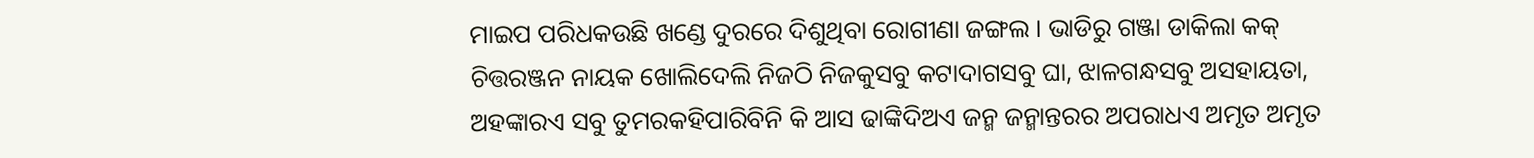ମାଇପ ପରିଧକଉଛି ଖଣ୍ଡେ ଦୁରରେ ଦିଶୁଥିବା ରୋଗୀଣା ଜଙ୍ଗଲ । ଭାଡିରୁ ଗଞ୍ଜା ଡାକିଲା କକ୍
ଚିତ୍ତରଞ୍ଜନ ନାୟକ ଖୋଲିଦେଲି ନିଜଠି ନିଜକୁସବୁ କଟାଦାଗସବୁ ଘା, ଝାଳଗନ୍ଧସବୁ ଅସହାୟତା, ଅହଙ୍କାରଏ ସବୁ ତୁମରକହିପାରିବିନି କି ଆସ ଢାଙ୍କିଦିଅଏ ଜନ୍ମ ଜନ୍ମାନ୍ତରର ଅପରାଧଏ ଅମୃତ ଅମୃତ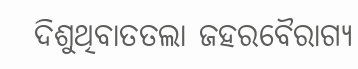ଦିଶୁଥିବାତତଲା ଜହରବୈରାଗ୍ୟ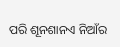ପରି ଶୂନଶାନଏ ନିଆଁର